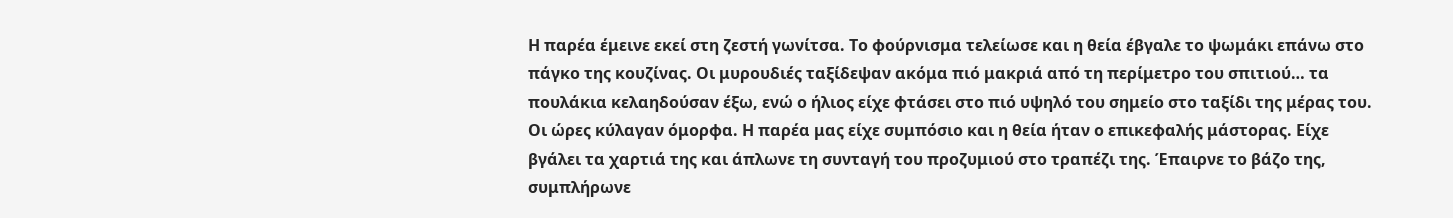Η παρέα έμεινε εκεί στη ζεστή γωνίτσα. Το φούρνισμα τελείωσε και η θεία έβγαλε το ψωμάκι επάνω στο πάγκο της κουζίνας. Οι μυρουδιές ταξίδεψαν ακόμα πιό μακριά από τη περίμετρο του σπιτιού… τα πουλάκια κελαηδούσαν έξω, ενώ ο ήλιος είχε φτάσει στο πιό υψηλό του σημείο στο ταξίδι της μέρας του. Οι ώρες κύλαγαν όμορφα. Η παρέα μας είχε συμπόσιο και η θεία ήταν ο επικεφαλής μάστορας. Είχε βγάλει τα χαρτιά της και άπλωνε τη συνταγή του προζυμιού στο τραπέζι της. Έπαιρνε το βάζο της, συμπλήρωνε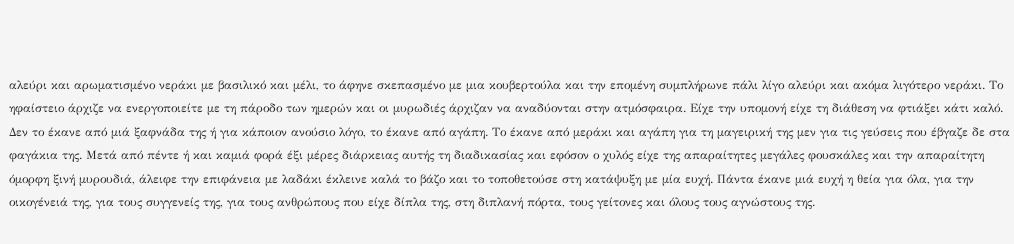αλεύρι και αρωματισμένο νεράκι με βασιλικό και μέλι, το άφηνε σκεπασμένο με μια κουβερτούλα και την επομένη συμπλήρωνε πάλι λίγο αλεύρι και ακόμα λιγότερο νεράκι. Το ηφαίστειο άρχιζε να ενεργοποιείτε με τη πάροδο των ημερών και οι μυρωδιές άρχιζαν να αναδύονται στην ατμόσφαιρα. Είχε την υπομονή είχε τη διάθεση να φτιάξει κάτι καλό. Δεν το έκανε από μιά ξαφνάδα της ή για κάποιον ανούσιο λόγο, το έκανε από αγάπη. Το έκανε από μεράκι και αγάπη για τη μαγειρική της μεν για τις γεύσεις που έβγαζε δε στα φαγάκια της. Μετά από πέντε ή και καμιά φορά έξι μέρες διάρκειας αυτής τη διαδικασίας και εφόσον ο χυλός είχε της απαραίτητες μεγάλες φουσκάλες και την απαραίτητη όμορφη ξινή μυρουδιά, άλειφε την επιφάνεια με λαδάκι έκλεινε καλά το βάζο και το τοποθετούσε στη κατάψυξη με μία ευχή. Πάντα έκανε μιά ευχή η θεία για όλα, για την οικογένειά της, για τους συγγενείς της, για τους ανθρώπους που είχε δίπλα της, στη διπλανή πόρτα, τους γείτονες και όλους τους αγνώστους της.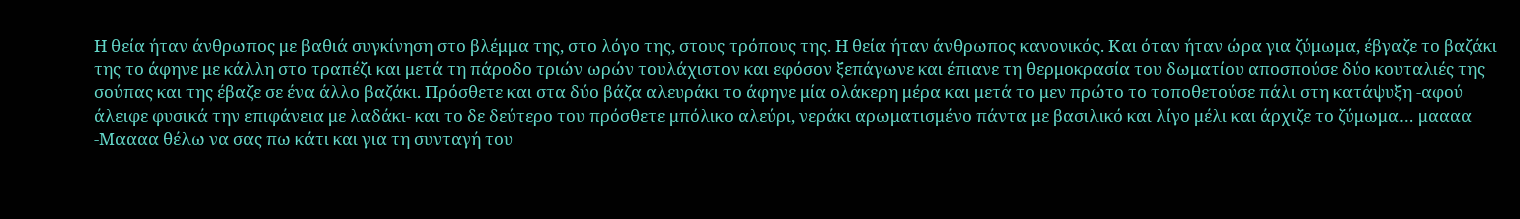Η θεία ήταν άνθρωπος με βαθιά συγκίνηση στο βλέμμα της, στο λόγο της, στους τρόπους της. Η θεία ήταν άνθρωπος κανονικός. Και όταν ήταν ώρα για ζύμωμα, έβγαζε το βαζάκι της το άφηνε με κάλλη στο τραπέζι και μετά τη πάροδο τριών ωρών τουλάχιστον και εφόσον ξεπάγωνε και έπιανε τη θερμοκρασία του δωματίου αποσπούσε δύο κουταλιές της σούπας και της έβαζε σε ένα άλλο βαζάκι. Πρόσθετε και στα δύο βάζα αλευράκι το άφηνε μία ολάκερη μέρα και μετά το μεν πρώτο το τοποθετούσε πάλι στη κατάψυξη -αφού άλειφε φυσικά την επιφάνεια με λαδάκι- και το δε δεύτερο του πρόσθετε μπόλικο αλεύρι, νεράκι αρωματισμένο πάντα με βασιλικό και λίγο μέλι και άρχιζε το ζύμωμα… μαααα -Μαααα θέλω να σας πω κάτι και για τη συνταγή του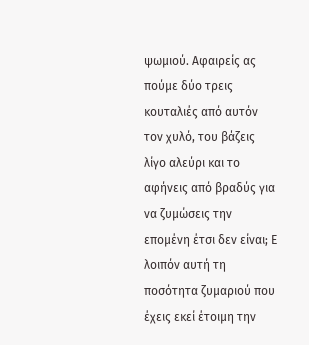ψωμιού. Αφαιρείς ας πούμε δύο τρεις κουταλιές από αυτόν τον χυλό, του βάζεις λίγο αλεύρι και το αφήνεις από βραδύς για να ζυμώσεις την επομένη έτσι δεν είναι; Ε λοιπόν αυτή τη ποσότητα ζυμαριού που έχεις εκεί έτοιμη την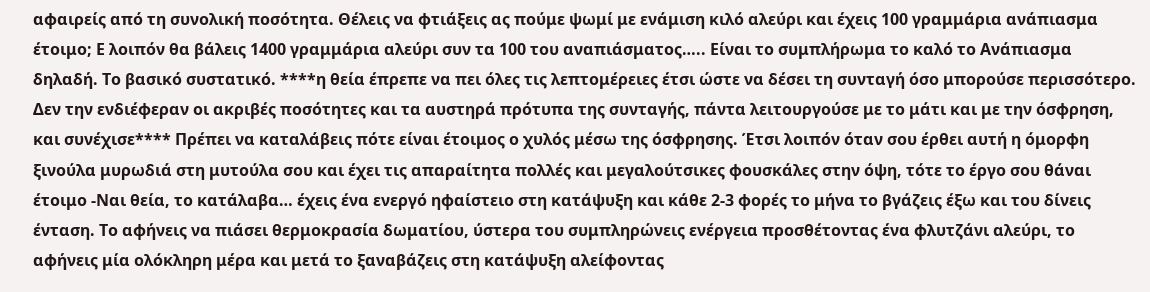αφαιρείς από τη συνολική ποσότητα. Θέλεις να φτιάξεις ας πούμε ψωμί με ενάμιση κιλό αλεύρι και έχεις 100 γραμμάρια ανάπιασμα έτοιμο; Ε λοιπόν θα βάλεις 1400 γραμμάρια αλεύρι συν τα 100 του αναπιάσματος….. Είναι το συμπλήρωμα το καλό το Ανάπιασμα δηλαδή. Το βασικό συστατικό. ****η θεία έπρεπε να πει όλες τις λεπτομέρειες έτσι ώστε να δέσει τη συνταγή όσο μπορούσε περισσότερο. Δεν την ενδιέφεραν οι ακριβές ποσότητες και τα αυστηρά πρότυπα της συνταγής, πάντα λειτουργούσε με το μάτι και με την όσφρηση, και συνέχισε**** Πρέπει να καταλάβεις πότε είναι έτοιμος ο χυλός μέσω της όσφρησης. Έτσι λοιπόν όταν σου έρθει αυτή η όμορφη ξινούλα μυρωδιά στη μυτούλα σου και έχει τις απαραίτητα πολλές και μεγαλούτσικες φουσκάλες στην όψη, τότε το έργο σου θάναι έτοιμο -Ναι θεία, το κατάλαβα… έχεις ένα ενεργό ηφαίστειο στη κατάψυξη και κάθε 2-3 φορές το μήνα το βγάζεις έξω και του δίνεις ένταση. Το αφήνεις να πιάσει θερμοκρασία δωματίου, ύστερα του συμπληρώνεις ενέργεια προσθέτοντας ένα φλυτζάνι αλεύρι, το αφήνεις μία ολόκληρη μέρα και μετά το ξαναβάζεις στη κατάψυξη αλείφοντας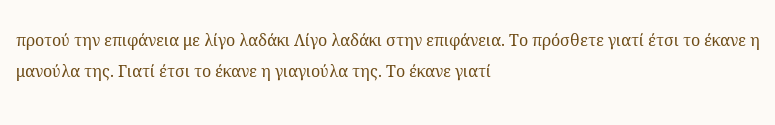προτού την επιφάνεια με λίγο λαδάκι Λίγο λαδάκι στην επιφάνεια. Το πρόσθετε γιατί έτσι το έκανε η μανούλα της. Γιατί έτσι το έκανε η γιαγιούλα της. Το έκανε γιατί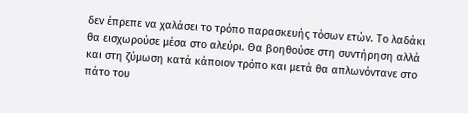δεν έπρεπε να χαλάσει το τρόπο παρασκευής τόσων ετών. Το λαδάκι θα εισχωρούσε μέσα στο αλεύρι. Θα βοηθούσε στη συντήρηση αλλά και στη ζύμωση κατά κάποιον τρόπο και μετά θα απλωνόντανε στο πάτο του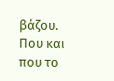βάζου. Που και που το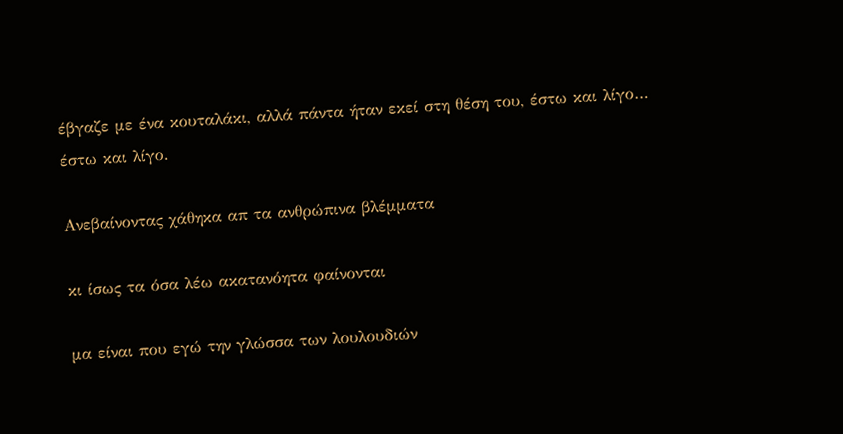έβγαζε με ένα κουταλάκι, αλλά πάντα ήταν εκεί στη θέση του, έστω και λίγο… έστω και λίγο.

Ανεβαίνοντας χάθηκα απ τα ανθρώπινα βλέμματα

κι ίσως τα όσα λέω ακατανόητα φαίνονται

μα είναι που εγώ την γλώσσα των λουλουδιών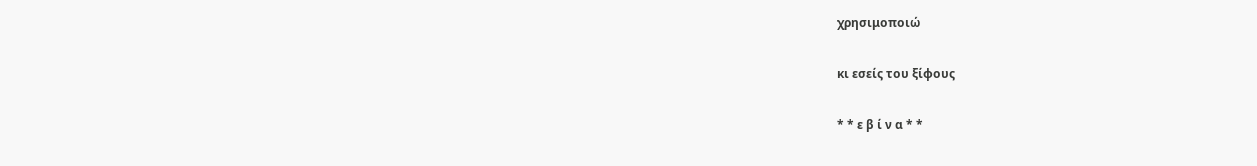χρησιμοποιώ

κι εσείς του ξίφους

* * ε β ί ν α * *